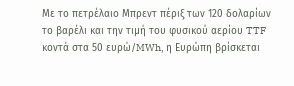Με το πετρέλαιο Μπρεντ πέριξ των 120 δολαρίων το βαρέλι και την τιμή του φυσικού αερίου TTF κοντά στα 50 ευρώ/MWh, η Ευρώπη βρίσκεται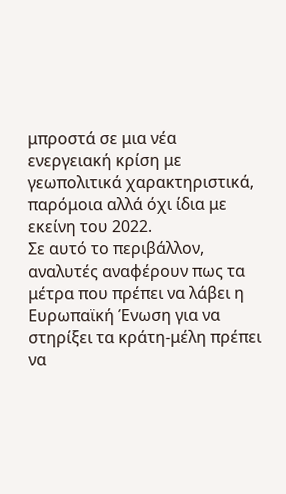μπροστά σε μια νέα ενεργειακή κρίση με γεωπολιτικά χαρακτηριστικά, παρόμοια αλλά όχι ίδια με εκείνη του 2022.
Σε αυτό το περιβάλλον, αναλυτές αναφέρουν πως τα μέτρα που πρέπει να λάβει η Ευρωπαϊκή Ένωση για να στηρίξει τα κράτη-μέλη πρέπει να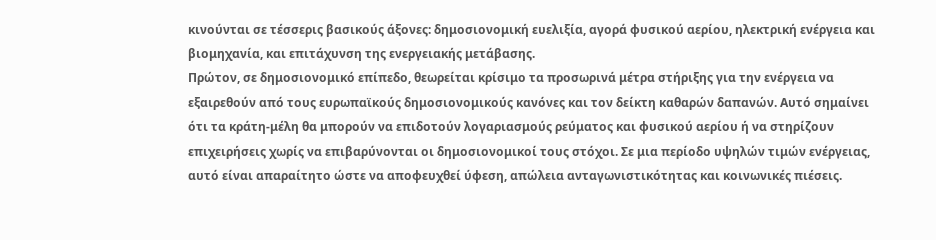κινούνται σε τέσσερις βασικούς άξονες: δημοσιονομική ευελιξία, αγορά φυσικού αερίου, ηλεκτρική ενέργεια και βιομηχανία, και επιτάχυνση της ενεργειακής μετάβασης.
Πρώτον, σε δημοσιονομικό επίπεδο, θεωρείται κρίσιμο τα προσωρινά μέτρα στήριξης για την ενέργεια να εξαιρεθούν από τους ευρωπαϊκούς δημοσιονομικούς κανόνες και τον δείκτη καθαρών δαπανών. Αυτό σημαίνει ότι τα κράτη-μέλη θα μπορούν να επιδοτούν λογαριασμούς ρεύματος και φυσικού αερίου ή να στηρίζουν επιχειρήσεις χωρίς να επιβαρύνονται οι δημοσιονομικοί τους στόχοι. Σε μια περίοδο υψηλών τιμών ενέργειας, αυτό είναι απαραίτητο ώστε να αποφευχθεί ύφεση, απώλεια ανταγωνιστικότητας και κοινωνικές πιέσεις.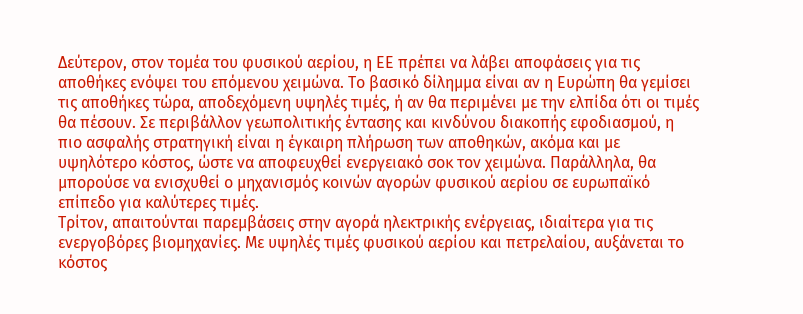Δεύτερον, στον τομέα του φυσικού αερίου, η ΕΕ πρέπει να λάβει αποφάσεις για τις αποθήκες ενόψει του επόμενου χειμώνα. Το βασικό δίλημμα είναι αν η Ευρώπη θα γεμίσει τις αποθήκες τώρα, αποδεχόμενη υψηλές τιμές, ή αν θα περιμένει με την ελπίδα ότι οι τιμές θα πέσουν. Σε περιβάλλον γεωπολιτικής έντασης και κινδύνου διακοπής εφοδιασμού, η πιο ασφαλής στρατηγική είναι η έγκαιρη πλήρωση των αποθηκών, ακόμα και με υψηλότερο κόστος, ώστε να αποφευχθεί ενεργειακό σοκ τον χειμώνα. Παράλληλα, θα μπορούσε να ενισχυθεί ο μηχανισμός κοινών αγορών φυσικού αερίου σε ευρωπαϊκό επίπεδο για καλύτερες τιμές.
Τρίτον, απαιτούνται παρεμβάσεις στην αγορά ηλεκτρικής ενέργειας, ιδιαίτερα για τις ενεργοβόρες βιομηχανίες. Με υψηλές τιμές φυσικού αερίου και πετρελαίου, αυξάνεται το κόστος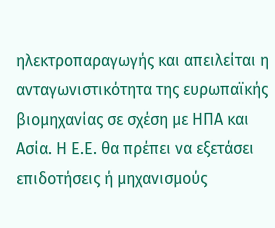ηλεκτροπαραγωγής και απειλείται η ανταγωνιστικότητα της ευρωπαϊκής βιομηχανίας σε σχέση με ΗΠΑ και Ασία. Η Ε.Ε. θα πρέπει να εξετάσει επιδοτήσεις ή μηχανισμούς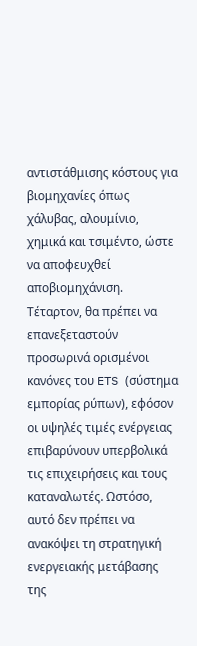αντιστάθμισης κόστους για βιομηχανίες όπως χάλυβας, αλουμίνιο, χημικά και τσιμέντο, ώστε να αποφευχθεί αποβιομηχάνιση.
Τέταρτον, θα πρέπει να επανεξεταστούν προσωρινά ορισμένοι κανόνες του ETS (σύστημα εμπορίας ρύπων), εφόσον οι υψηλές τιμές ενέργειας επιβαρύνουν υπερβολικά τις επιχειρήσεις και τους καταναλωτές. Ωστόσο, αυτό δεν πρέπει να ανακόψει τη στρατηγική ενεργειακής μετάβασης της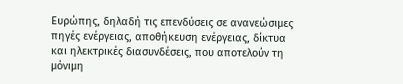Ευρώπης, δηλαδή τις επενδύσεις σε ανανεώσιμες πηγές ενέργειας, αποθήκευση ενέργειας, δίκτυα και ηλεκτρικές διασυνδέσεις, που αποτελούν τη μόνιμη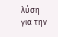λύση για την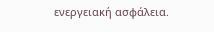ενεργειακή ασφάλεια.